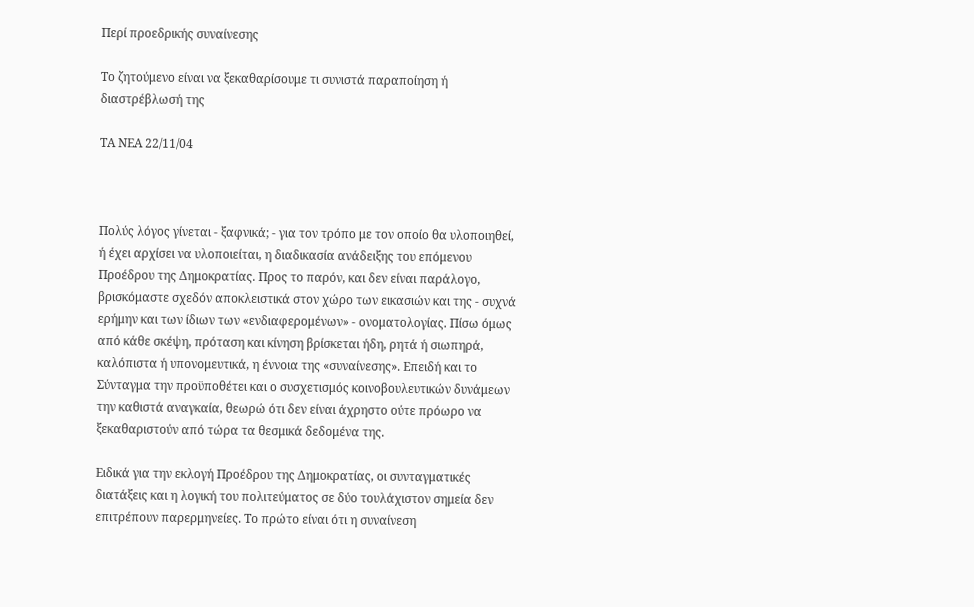Περί προεδρικής συναίνεσης

Tο ζητούμενο είναι να ξεκαθαρίσουμε τι συνιστά παραποίηση ή διαστρέβλωσή της

ΤΑ ΝΕΑ 22/11/04



Πολύς λόγος γίνεται - ξαφνικά; - για τον τρόπο με τον οποίο θα υλοποιηθεί, ή έχει αρχίσει να υλοποιείται, η διαδικασία ανάδειξης του επόμενου Προέδρου της Δημοκρατίας. Προς το παρόν, και δεν είναι παράλογο, βρισκόμαστε σχεδόν αποκλειστικά στον χώρο των εικασιών και της - συχνά ερήμην και των ίδιων των «ενδιαφερομένων» - ονοματολογίας. Πίσω όμως από κάθε σκέψη, πρόταση και κίνηση βρίσκεται ήδη, ρητά ή σιωπηρά, καλόπιστα ή υπονομευτικά, η έννοια της «συναίνεσης». Επειδή και το Σύνταγμα την προϋποθέτει και ο συσχετισμός κοινοβουλευτικών δυνάμεων την καθιστά αναγκαία, θεωρώ ότι δεν είναι άχρηστο ούτε πρόωρο να ξεκαθαριστούν από τώρα τα θεσμικά δεδομένα της.

Ειδικά για την εκλογή Προέδρου της Δημοκρατίας, οι συνταγματικές διατάξεις και η λογική του πολιτεύματος σε δύο τουλάχιστον σημεία δεν επιτρέπουν παρερμηνείες. Το πρώτο είναι ότι η συναίνεση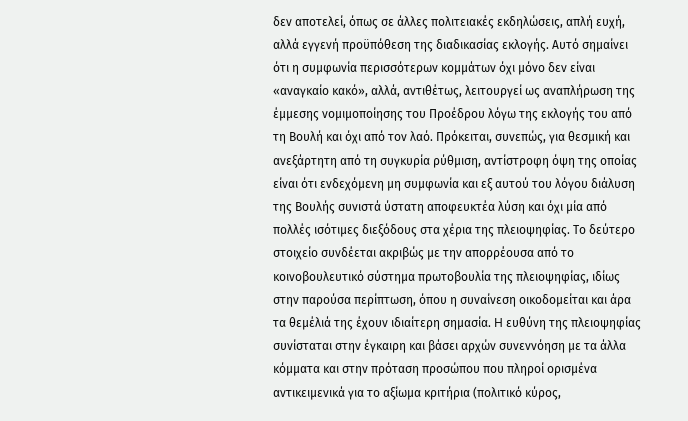δεν αποτελεί, όπως σε άλλες πολιτειακές εκδηλώσεις, απλή ευχή, αλλά εγγενή προϋπόθεση της διαδικασίας εκλογής. Αυτό σημαίνει ότι η συμφωνία περισσότερων κομμάτων όχι μόνο δεν είναι «αναγκαίο κακό», αλλά, αντιθέτως, λειτουργεί ως αναπλήρωση της έμμεσης νομιμοποίησης του Προέδρου λόγω της εκλογής του από τη Βουλή και όχι από τον λαό. Πρόκειται, συνεπώς, για θεσμική και ανεξάρτητη από τη συγκυρία ρύθμιση, αντίστροφη όψη της οποίας είναι ότι ενδεχόμενη μη συμφωνία και εξ αυτού του λόγου διάλυση της Βουλής συνιστά ύστατη αποφευκτέα λύση και όχι μία από πολλές ισότιμες διεξόδους στα χέρια της πλειοψηφίας. Το δεύτερο στοιχείο συνδέεται ακριβώς με την απορρέουσα από το κοινοβουλευτικό σύστημα πρωτοβουλία της πλειοψηφίας, ιδίως στην παρούσα περίπτωση, όπου η συναίνεση οικοδομείται και άρα τα θεμέλιά της έχουν ιδιαίτερη σημασία. H ευθύνη της πλειοψηφίας συνίσταται στην έγκαιρη και βάσει αρχών συνεννόηση με τα άλλα κόμματα και στην πρόταση προσώπου που πληροί ορισμένα αντικειμενικά για το αξίωμα κριτήρια (πολιτικό κύρος,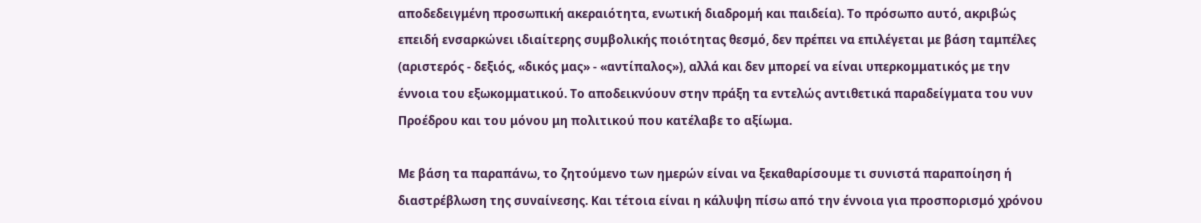αποδεδειγμένη προσωπική ακεραιότητα, ενωτική διαδρομή και παιδεία). Το πρόσωπο αυτό, ακριβώς επειδή ενσαρκώνει ιδιαίτερης συμβολικής ποιότητας θεσμό, δεν πρέπει να επιλέγεται με βάση ταμπέλες (αριστερός - δεξιός, «δικός μας» - «αντίπαλος»), αλλά και δεν μπορεί να είναι υπερκομματικός με την έννοια του εξωκομματικού. Το αποδεικνύουν στην πράξη τα εντελώς αντιθετικά παραδείγματα του νυν Προέδρου και του μόνου μη πολιτικού που κατέλαβε το αξίωμα.

Με βάση τα παραπάνω, το ζητούμενο των ημερών είναι να ξεκαθαρίσουμε τι συνιστά παραποίηση ή διαστρέβλωση της συναίνεσης. Και τέτοια είναι η κάλυψη πίσω από την έννοια για προσπορισμό χρόνου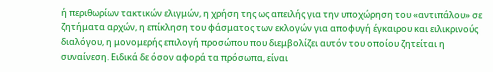ή περιθωρίων τακτικών ελιγμών, η χρήση της ως απειλής για την υποχώρηση του «αντιπάλου» σε ζητήματα αρχών, η επίκληση του φάσματος των εκλογών για αποφυγή έγκαιρου και ειλικρινούς διαλόγου, η μονομερής επιλογή προσώπου που διεμβολίζει αυτόν του οποίου ζητείται η συναίνεση. Ειδικά δε όσον αφορά τα πρόσωπα, είναι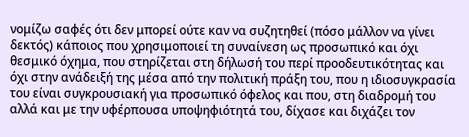νομίζω σαφές ότι δεν μπορεί ούτε καν να συζητηθεί (πόσο μάλλον να γίνει δεκτός) κάποιος που χρησιμοποιεί τη συναίνεση ως προσωπικό και όχι θεσμικό όχημα, που στηρίζεται στη δήλωσή του περί προοδευτικότητας και όχι στην ανάδειξή της μέσα από την πολιτική πράξη του, που η ιδιοσυγκρασία του είναι συγκρουσιακή για προσωπικό όφελος και που, στη διαδρομή του αλλά και με την υφέρπουσα υποψηφιότητά του, δίχασε και διχάζει τον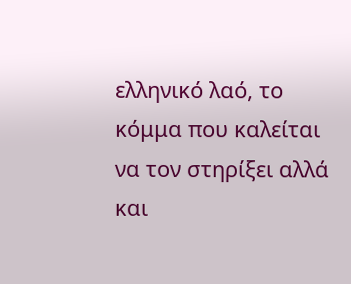ελληνικό λαό, το κόμμα που καλείται να τον στηρίξει αλλά και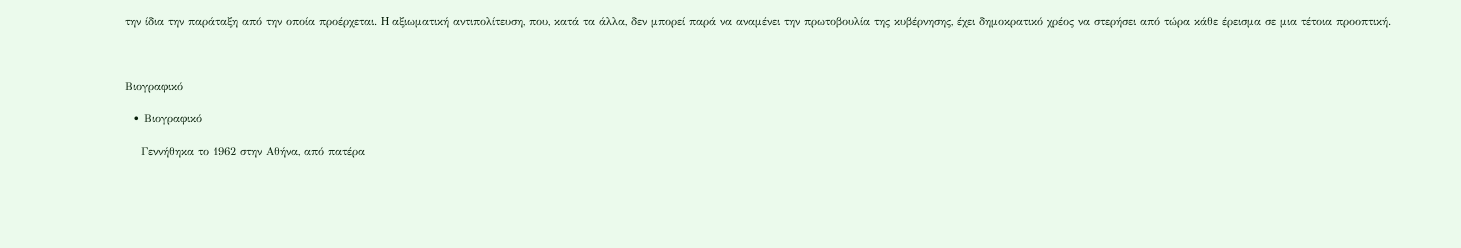την ίδια την παράταξη από την οποία προέρχεται. H αξιωματική αντιπολίτευση, που, κατά τα άλλα, δεν μπορεί παρά να αναμένει την πρωτοβουλία της κυβέρνησης, έχει δημοκρατικό χρέος να στερήσει από τώρα κάθε έρεισμα σε μια τέτοια προοπτική.



Βιογραφικό

  • Βιογραφικό

    Γεννήθηκα το 1962 στην Αθήνα, από πατέρα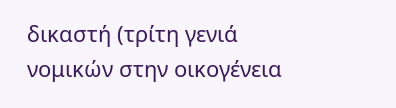δικαστή (τρίτη γενιά νομικών στην οικογένεια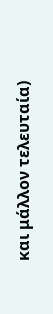και μάλλον τελευταία)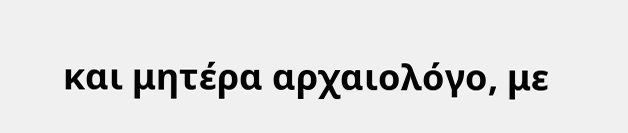και μητέρα αρχαιολόγο, με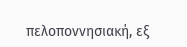πελοποννησιακή, εξ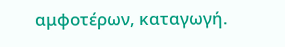αμφοτέρων, καταγωγή.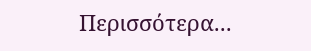Περισσότερα...